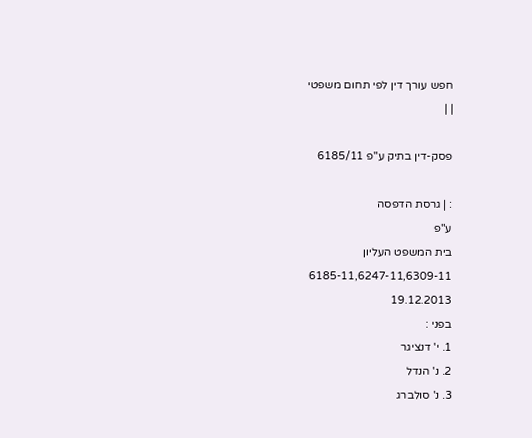חפש עורך דין לפי תחום משפטי
| |

פסק-דין בתיק ע"פ 6185/11

: | גרסת הדפסה
ע"פ
בית המשפט העליון
6185-11,6247-11,6309-11
19.12.2013
בפני :
1. י' דנציגר
2. נ' הנדל
3. נ' סולברג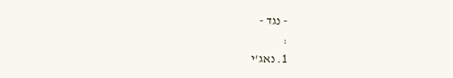- נגד -
:
1. נאג'י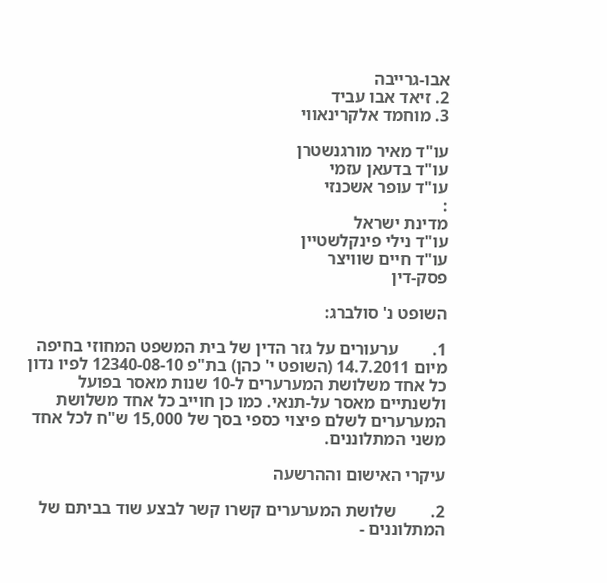אבו-גרייבה
2. זיאד אבו עביד
3. מוחמד אלקרינאווי

עו"ד מאיר מורגנשטרן
עו"ד בדעאן עזמי
עו"ד עופר אשכנזי
:
מדינת ישראל
עו"ד נילי פינקלשטיין
עו"ד חיים שוויצר
פסק-דין

השופט נ' סולברג:

1.        ערעורים על גזר הדין של בית המשפט המחוזי בחיפה מיום 14.7.2011 (השופט י' כהן) בת"פ 12340-08-10 לפיו נדון כל אחד משלושת המערערים ל-10 שנות מאסר בפועל ולשנתיים מאסר על-תנאי. כמו כן חוייב כל אחד משלושת המערערים לשלם פיצוי כספי בסך של 15,000 ש"ח לכל אחד משני המתלוננים.

עיקרי האישום וההרשעה

2.        שלושת המערערים קשרו קשר לבצע שוד בביתם של המתלוננים -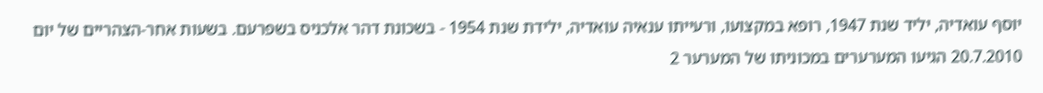יוסף עואדיה, יליד שנת 1947, רופא במקצועו, ורעייתו ענאיה עואדיה, ילידת שנת 1954 - בשכונת דהר אלכניס בשפרעם. בשעות אחר-הצהריים של יום 20.7.2010 הגיעו המערערים במכוניתו של המערער 2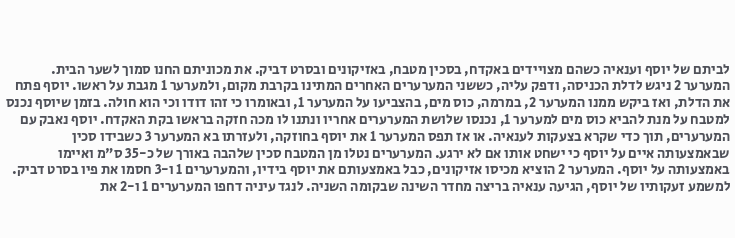לביתם של יוסף וענאיה כשהם מצויידים באקדח, בסכין מטבח, באזיקונים ובסרט דביק. את מכוניתם החנו סמוך לשער הבית. המערער 2 ניגש לדלת הכניסה, ודפק עליה, כששני המערערים האחרים המתינו בקרבת מקום, ולמערער 1 מגבת על ראשו. יוסף פתח את הדלת, ואז ביקש ממנו המערער 2, במרמה, כוס מים, בהצביעו על המערער 1, ובאומרו כי זהו דודו וכי הוא חולה. בזמן שיוסף נכנס למטבח על מנת להביא כוס מים למערער 1, נכנסו שלושת המערערים אחריו ונתנו לו מכה חזקה בראשו בקת האקדח. יוסף נאבק עם המערערים, תוך כדי שקרא בצעקות לענאיה. או אז תפס המערער 1 את יוסף בחוזקה, ולעזרתו בא המערער 3 כשבידו סכין שבאמצעותה איים על יוסף כי ישחט אותו אם לא ירגע. המערערים נטלו מן המטבח סכין שלהבה באורך של כ-35 ס"מ ואיימו באמצעותה על יוסף. המערער 2 הוציא מכיסו אזיקונים, כבל באמצעותם את יוסף בידיו, והמערערים 1 ו-3 חסמו את פיו בסרט דביק. למשמע זעקותיו של יוסף, הגיעה ענאיה בריצה מחדר השינה שבקומה השניה. לנגד עיניה דחפו המערערים 1 ו-2 את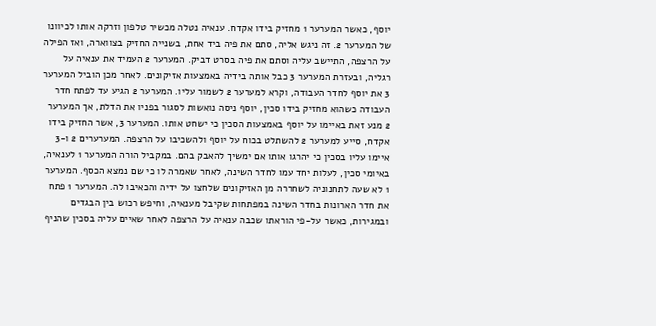יוסף, כאשר המערער 1 מחזיק בידו אקדח. ענאיה נטלה מכשיר טלפון וזרקה אותו לכיוונו של המערער 2. זה ניגש אליה, סתם את פיה ביד אחת, בשנייה החזיק בצווארה, ואז הפילה על הרצפה, התיישב עליה וסתם את פיה בסרט דביק. המערער 2 העמיד את ענאיה על רגליה, ובעזרת המערער 3 כבל אותה בידיה באמצעות אזיקונים. לאחר מכן הוביל המערער 3 את יוסף לחדר העבודה, וקרא למערער 2 לשמור עליו. המערער 2 הגיע עד לפתח חדר העבודה כשהוא מחזיק בידו סכין, יוסף ניסה נואשות לסגור בפניו את הדלת, אך המערער 2 מנע זאת באיימו על יוסף באמצעות הסכין כי ישחט אותו. המערער 3, אשר החזיק בידו אקדח, סייע למערער 2 להשתלט בכוח על יוסף ולהשכיבו על הרצפה. המערערים 2 ו-3 איימו עליו בסכין כי יהרגו אותו אם ימשיך להאבק בהם. במקביל הורה המערער 1 לענאיה, באיומי סכין, לעלות יחד עמו לחדר השינה, לאחר שאמרה לו כי שם נמצא הכסף. המערער 1 לא שעה לתחנוניה לשחררה מן האזיקונים שלחצו על ידיה והכאיבו לה. המערער 1 פתח את חדר הארונות בחדר השינה במפתחות שקיבל מענאיה, וחיפש רכוש בין הבגדים ובמגירות, כאשר על-פי הוראתו שכבה ענאיה על הרצפה לאחר שאיים עליה בסכין שהניף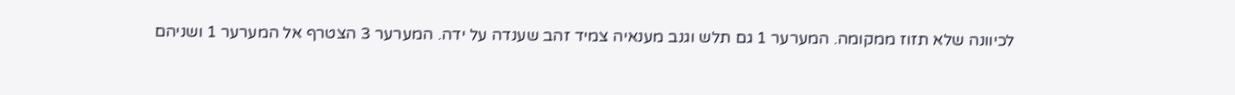לכיוונה שלא תזוז ממקומה. המערער 1 גם תלש וגנב מענאיה צמיד זהב שענדה על ידה. המערער 3 הצטרף אל המערער 1 ושניהם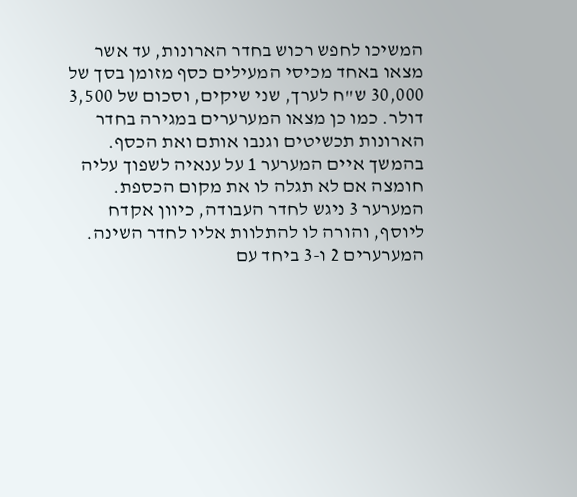המשיכו לחפש רכוש בחדר הארונות, עד אשר מצאו באחד מכיסי המעילים כסף מזומן בסך של 30,000 ש"ח לערך, שני שיקים, וסכום של 3,500 דולר. כמו כן מצאו המערערים במגירה בחדר הארונות תכשיטים וגנבו אותם ואת הכסף. בהמשך איים המערער 1 על ענאיה לשפוך עליה חומצה אם לא תגלה לו את מקום הכספת. המערער 3 ניגש לחדר העבודה, כיוון אקדח ליוסף, והורה לו להתלוות אליו לחדר השינה. המערערים 2 ו-3 ביחד עם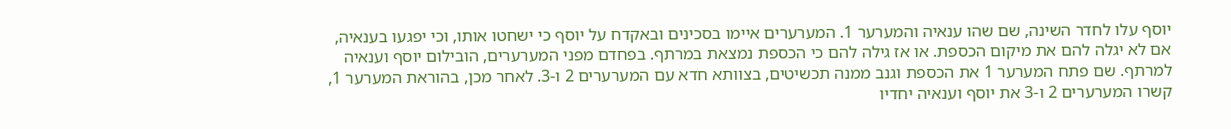יוסף עלו לחדר השינה, שם שהו ענאיה והמערער 1. המערערים איימו בסכינים ובאקדח על יוסף כי ישחטו אותו, וכי יפגעו בענאיה, אם לא יגלה להם את מיקום הכספת. או אז גילה להם כי הכספת נמצאת במרתף. בפחדם מפני המערערים, הובילום יוסף וענאיה למרתף. שם פתח המערער 1 את הכספת וגנב ממנה תכשיטים, בצוותא חדא עם המערערים 2 ו-3. לאחר מכן, בהוראת המערער 1, קשרו המערערים 2 ו-3 את יוסף וענאיה יחדיו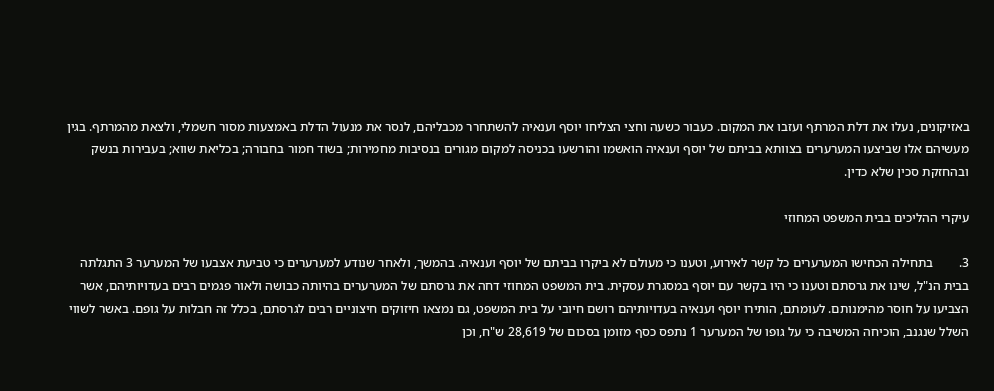באזיקונים, נעלו את דלת המרתף ועזבו את המקום. כעבור כשעה וחצי הצליחו יוסף וענאיה להשתחרר מכבליהם, לנסר את מנעול הדלת באמצעות מסור חשמלי, ולצאת מהמרתף. בגין מעשיהם אלו שביצעו המערערים בצוותא בביתם של יוסף וענאיה הואשמו והורשעו בכניסה למקום מגורים בנסיבות מחמירות; בשוד חמור בחבורה; בכליאת שווא; בעבירות בנשק ובהחזקת סכין שלא כדין.

עיקרי ההליכים בבית המשפט המחוזי

3.        בתחילה הכחישו המערערים כל קשר לאירוע, וטענו כי מעולם לא ביקרו בביתם של יוסף וענאיה. בהמשך, ולאחר שנודע למערערים כי טביעת אצבעו של המערער 3 התגלתה בבית הנ"ל, שינו את גרסתם וטענו כי היו בקשר עם יוסף במסגרת עסקית. בית המשפט המחוזי דחה את גרסתם של המערערים בהיותה כבושה ולאור פגמים רבים בעדויותיהם, אשר הצביעו על חוסר מהימנותם. לעומתם, הותירו יוסף וענאיה בעדויותיהם רושם חיובי על בית המשפט, גם נמצאו חיזוקים חיצוניים רבים לגרסתם, בכלל זה חבלות על גופם. באשר לשווי השלל שנגנב, הוכיחה המשיבה כי על גופו של המערער 1 נתפס כסף מזומן בסכום של 28,619 ש"ח, וכן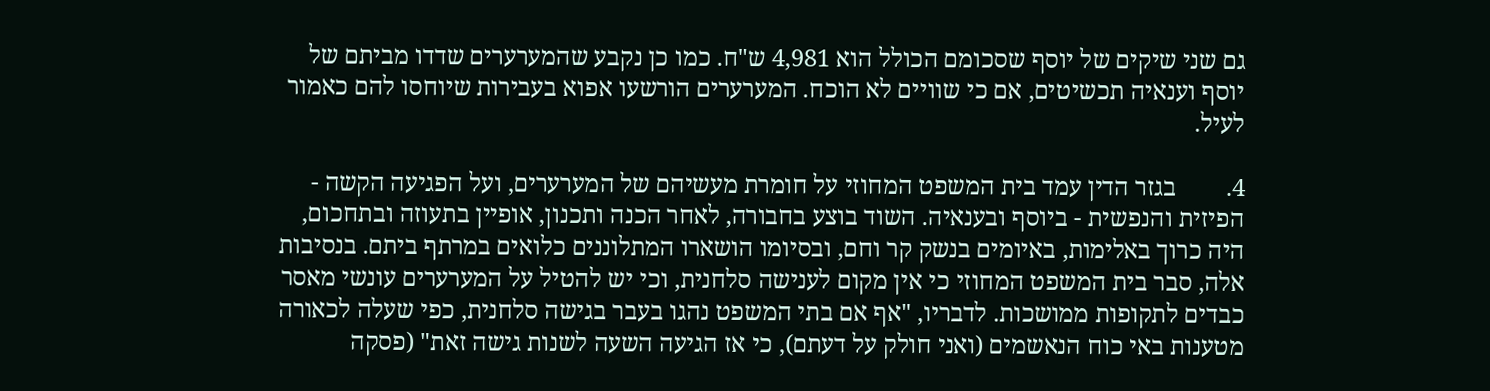גם שני שיקים של יוסף שסכומם הכולל הוא 4,981 ש"ח. כמו כן נקבע שהמערערים שדדו מביתם של יוסף וענאיה תכשיטים, אם כי שוויים לא הוכח. המערערים הורשעו אפוא בעבירות שיוחסו להם כאמור לעיל.

4.        בגזר הדין עמד בית המשפט המחוזי על חומרת מעשיהם של המערערים, ועל הפגיעה הקשה - הפיזית והנפשית - ביוסף ובענאיה. השוד בוצע בחבורה, לאחר הכנה ותכנון, אופיין בתעוזה ובתחכום, היה כרוך באלימות, באיומים בנשק קר וחם, ובסיומו הושארו המתלוננים כלואים במרתף ביתם. בנסיבות אלה, סבר בית המשפט המחוזי כי אין מקום לענישה סלחנית, וכי יש להטיל על המערערים עונשי מאסר כבדים לתקופות ממושכות. לדבריו, "אף אם בתי המשפט נהגו בעבר בגישה סלחנית, כפי שעלה לכאורה מטענות באי כוח הנאשמים (ואני חולק על דעתם), כי אז הגיעה השעה לשנות גישה זאת" (פסקה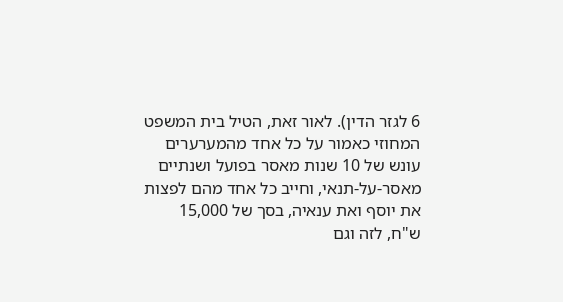6 לגזר הדין). לאור זאת, הטיל בית המשפט המחוזי כאמור על כל אחד מהמערערים עונש של 10 שנות מאסר בפועל ושנתיים מאסר-על-תנאי, וחייב כל אחד מהם לפצות את יוסף ואת ענאיה, בסך של 15,000 ש"ח, לזה וגם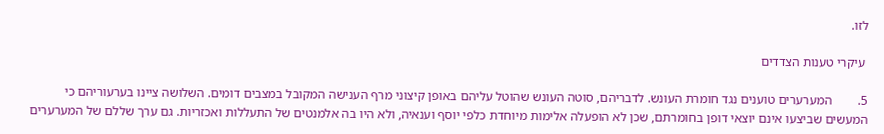לזו.

 עיקרי טענות הצדדים

5.        המערערים טוענים נגד חומרת העונש. לדבריהם, סוטה העונש שהוטל עליהם באופן קיצוני מרף הענישה המקובל במצבים דומים. השלושה ציינו בערעוריהם כי המעשים שביצעו אינם יוצאי דופן בחומרתם, שכן לא הופעלה אלימות מיוחדת כלפי יוסף וענאיה, ולא היו בה אלמנטים של התעללות ואכזריות. גם ערך שללם של המערערים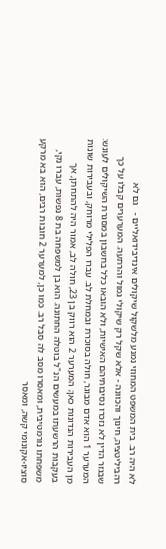לא היה רב. בית המשפט המחוזי נמנע מלשקול שיקולים אינדיבידואליים -   גם לא רהביליטציה, חינוך והכוונה - אלא שקל רק שיקולי גמול והרתעה. המערערים קבלו על כך שבגזר הדין לא נזכרו נסיבותיהם האישיות, ולא הובאו כלל בחשבון במסגרת השיקולים לעונש: המערער 1 הוא אדם מבוגר, חולה בסוכרת ובמחלת לב. עברו הפלילי מרוחק, ובעבירות שונות מן העבירות הנדונות כאן; המערער 2 הוא רווק בן 23, חולה לב, אמור היה להתחתן, אך בעקבות הרשעתו במעשים הנ"ל בוטלה החתונה. הוא בן למשפחה בת 8 נפשות, עברו נקי, משפחתו נורמטיבית, ומאסרו מסב לה סבל רב. כמו כן, למערער 2 חובות רבים, הוא בא מרקע סוציו-אקונומי קשה, ומאסר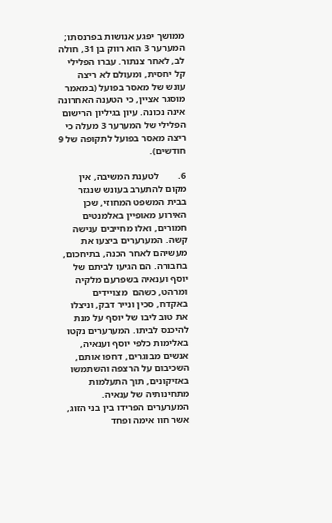ממושך יפגע אנושות בפרנסתו; המערער 3 הוא רווק בן 31, חולה לב, לאחר צנתור. עברו הפלילי קל יחסית, ומעולם לא ריצה עונש של מאסר בפועל (במאמר מוסגר אציין, כי הטענה האחרונה אינה נכונה. עיון בגיליון הרישום הפלילי של המערער 3 מעלה כי ריצה מאסר בפועל לתקופה של 9 חודשים).

6.        לטענת המשיבה, אין מקום להתערב בעונש שנגזר בבית המשפט המחוזי, שכן האירוע מאופיין באלמנטים חמורים, ואלו מחייבים ענישה קשה. המערערים ביצעו את מעשיהם לאחר הכנה, בתיחכום, בחבורה. הם הגיעו לביתם של יוסף וענאיה בשפרעם מלקיה ומרהט, כשהם  מצויידים באקדח, סכין ונייר דבק, וניצלו את טוב ליבו של יוסף על מנת להיכנס לביתו. המערערים נקטו באלימות כלפי יוסף וענאיה, אנשים מבוגרים, דחפו אותם, השכיבום על הרצפה והשתמשו באזיקונים, תוך התעלמות מתחינותיה של ענאיה. המערערים הפרידו בין בני הזוג, אשר חוו אימה ופחד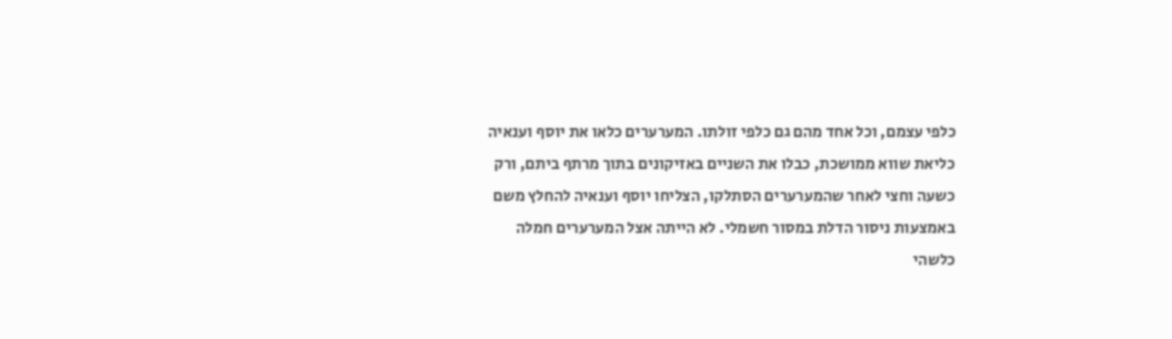כלפי עצמם, וכל אחד מהם גם כלפי זולתו. המערערים כלאו את יוסף וענאיה כליאת שווא ממושכת, כבלו את השניים באזיקונים בתוך מרתף ביתם, ורק כשעה וחצי לאחר שהמערערים הסתלקו, הצליחו יוסף וענאיה להחלץ משם באמצעות ניסור הדלת במסור חשמלי. לא הייתה אצל המערערים חמלה כלשהי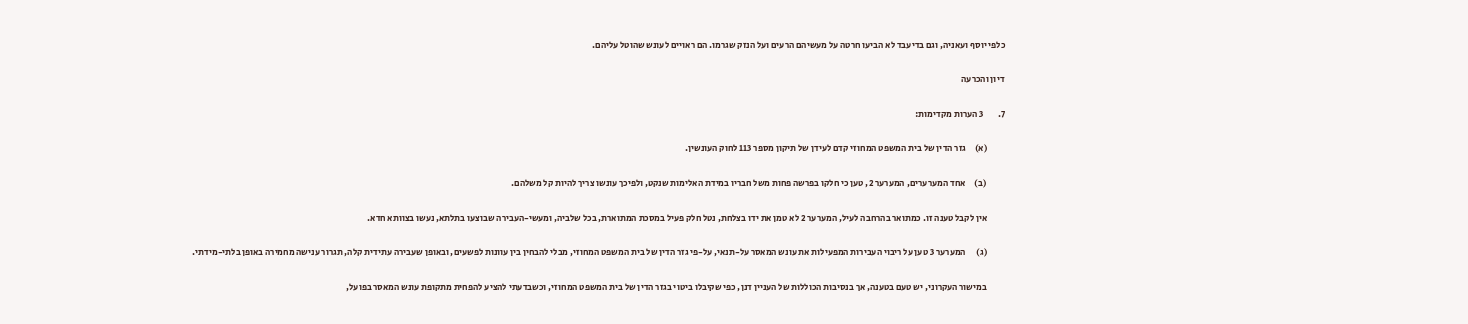כלפי יוסף ועאניה, וגם בדיעבד לא הביעו חרטה על מעשיהם הרעים ועל הנזק שגרמו. הם ראויים לעונש שהוטל עליהם.

דיון והכרעה

7.        3 הערות מקדימות:

          (א)     גזר הדין של בית המשפט המחוזי קדם לעידן של תיקון מספר 113 לחוק העונשין.

          (ב)     אחד המערערים, המערער 2, טען כי חלקו בפרשה פחות משל חבריו במידת האלימות שנקט, ולפיכך עונשו צריך להיות קל משלהם.

          אין לקבל טענה זו. כמתואר בהרחבה לעיל, המערער 2 לא טמן את ידו בצלחת, נטל חלק פעיל במסכת המתוארת, בכל שלביה, ומעשי-העבירה שבוצעו בתלתא, נעשו בצוותא חדא.

          (ג)      המערער 3 טען על ריבוי העבירות המפעילות את עונש המאסר על-תנאי, על-פי גזר הדין של בית המשפט המחוזי, מבלי להבחין בין עוונות לפשעים, ובאופן שעבירה עתידית קלה, תגרור ענישה מחמירה באופן בלתי-מידתי.

          במישור העקרוני, יש טעם בטענה, אך בנסיבות הכוללות של העניין דנן, כפי שקיבלו ביטוי בגזר הדין של בית המשפט המחוזי, וכשבדעתי להציע להפחית מתקופת עונש המאסר בפועל,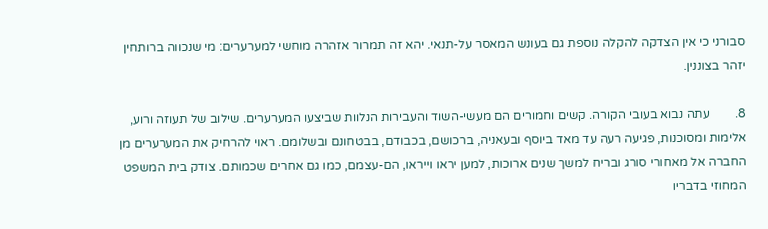סבורני כי אין הצדקה להקלה נוספת גם בעונש המאסר על-תנאי. יהא זה תמרור אזהרה מוחשי למערערים: מי שנכווה ברותחין יזהר בצוננין.

8.        עתה נבוא בעובי הקורה. קשים וחמורים הם מעשי-השוד והעבירות הנלוות שביצעו המערערים. שילוב של תעוזה ורוע, אלימות ומסוכנות, פגיעה רעה עד מאד ביוסף ובעאניה, ברכושם, בכבודם, בבטחונם ובשלומם. ראוי להרחיק את המערערים מן החברה אל מאחורי סורג ובריח למשך שנים ארוכות, למען יראו וייראו, הם-עצמם, כמו גם אחרים שכמותם. צודק בית המשפט המחוזי בדבריו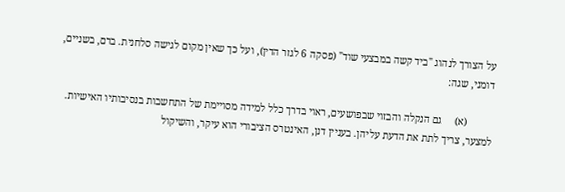על הצורך לנהוג "ביד קשה במבצעי שוד" (פסקה 6 לגזר הדין), ועל כך שאין מקום לגישה סלחנית. ברם, בשניים, דומני, שגה:

          (א)     גם הנקלה והבזוי שבפושעים, ראוי בדרך כלל למידה מסויימת של התחשבות בנסיבותיו האישיות. למצער, צריך לתת את הדעת עליהן. בעניין דנן, האינטרס הציבורי הוא עיקר, והשיקול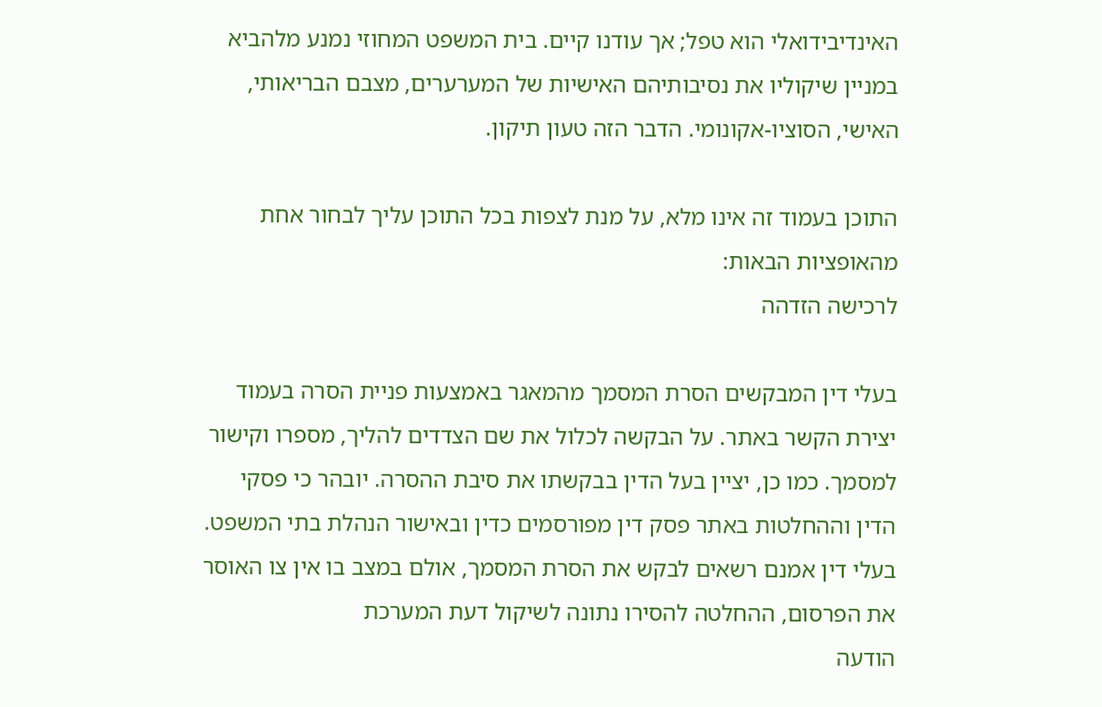האינדיבידואלי הוא טפל; אך עודנו קיים. בית המשפט המחוזי נמנע מלהביא במניין שיקוליו את נסיבותיהם האישיות של המערערים, מצבם הבריאותי, האישי, הסוציו-אקונומי. הדבר הזה טעון תיקון.

התוכן בעמוד זה אינו מלא, על מנת לצפות בכל התוכן עליך לבחור אחת מהאופציות הבאות:
לרכישה הזדהה

בעלי דין המבקשים הסרת המסמך מהמאגר באמצעות פניית הסרה בעמוד יצירת הקשר באתר. על הבקשה לכלול את שם הצדדים להליך, מספרו וקישור למסמך. כמו כן, יציין בעל הדין בבקשתו את סיבת ההסרה. יובהר כי פסקי הדין וההחלטות באתר פסק דין מפורסמים כדין ובאישור הנהלת בתי המשפט. בעלי דין אמנם רשאים לבקש את הסרת המסמך, אולם במצב בו אין צו האוסר את הפרסום, ההחלטה להסירו נתונה לשיקול דעת המערכת
הודעה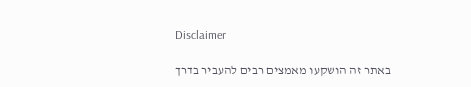Disclaimer

באתר זה הושקעו מאמצים רבים להעביר בדרך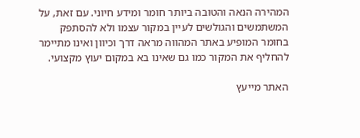המהירה הנאה והטובה ביותר חומר ומידע חיוני. עם זאת, על המשתמשים והגולשים לעיין במקור עצמו ולא להסתפק בחומר המופיע באתר המהווה מראה דרך וכיוון ואינו מתיימר להחליף את המקור כמו גם שאינו בא במקום יעוץ מקצועי.

האתר מייעץ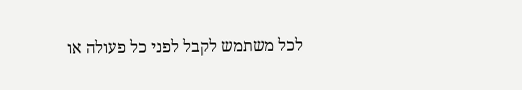לכל משתמש לקבל לפני כל פעולה או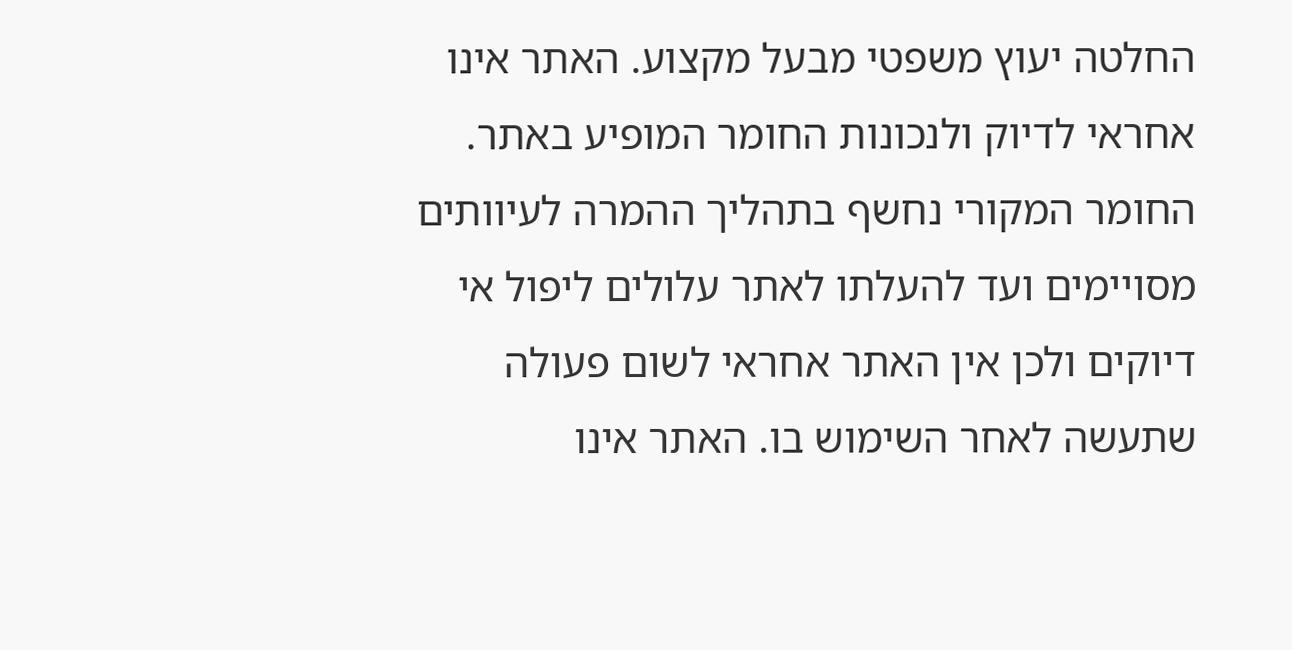החלטה יעוץ משפטי מבעל מקצוע. האתר אינו אחראי לדיוק ולנכונות החומר המופיע באתר. החומר המקורי נחשף בתהליך ההמרה לעיוותים מסויימים ועד להעלתו לאתר עלולים ליפול אי דיוקים ולכן אין האתר אחראי לשום פעולה שתעשה לאחר השימוש בו. האתר אינו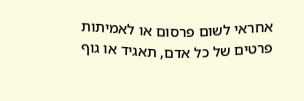אחראי לשום פרסום או לאמיתות פרטים של כל אדם, תאגיד או גוף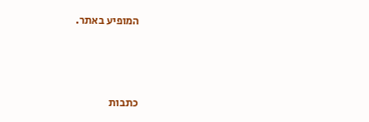המופיע באתר.




כתבות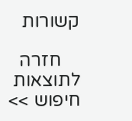קשורות

    חזרה לתוצאות חיפוש >>